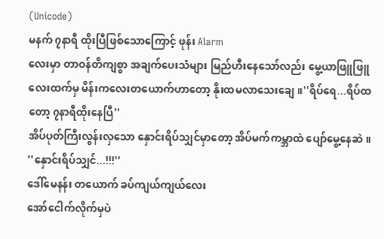(Unicode)
မနက် ၇နာရီ ထိုးပြီဖြစ်သောကြောင့် ဖုန်း Alarm
လေးမှာ တာဝန်တိကျစွာ အချက်ပေးသံများ မြည်ဟီးနေသော်လည်း မွေ့ယာဖြူဖြူလေးထက်မှ မိန်းကလေးတယောက်ဟာတော့ နိုးထမလာသေးချေ။''ရိပ်ရေ...ရိပ်ထတော့ ၇နာရီထိုးနေပြီ''
အိပ်ပုတ်ကြီးလွန်းလှသော နှောင်းရိပ်သျှင်မှာတော့ အိပ်မက်ကမ္ဘာထဲ ပျော်မွေ့နေဆဲ။
''နှောင်းရိပ်သျှင်...!!!''
ဒေါ်မေနန်း တယောက် ခပ်ကျယ်ကျယ်လေး
အော်ငေါက်လိုက်မှပဲ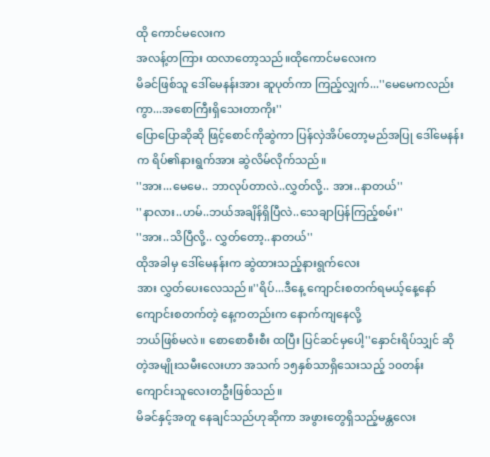ထို ကောင်မလေးက
အလန့်တကြား ထလာတော့သည်။ထိုကောင်မလေးက
မိခင်ဖြစ်သူ ဒေါ်မေနန်းအား ဆူပုတ်ကာ ကြည့်လျှက်...''မေမေကလည်းကွာ...အစောကြီးရှိသေးတာကိုး''
ပြောပြောဆိုဆို ဖြင့်စောင်ကိုဆွဲကာ ပြန်လှဲအိပ်တော့မည်အပြု ဒေါ်မေနန်းက ရိပ်၏နားရွက်အား ဆွဲလိမ်လိုက်သည်။
''အား...မေမေ.. ဘာလုပ်တာလဲ..လွှတ်လို့.. အား..နာတယ်''
''နာလား..ဟမ်..ဘယ်အချိန်ရှိပြီလဲ..သေချာပြန်ကြည့်စမ်း''
''အား..သိပြီလို့.. လွှတ်တော့..နာတယ်''
ထိုအခါမှ ဒေါ်မေနန်းက ဆွဲထားသည့်နားရွက်လေး
အား လွှတ်ပေးလေသည်။''ရိပ်...ဒီနေ့ ကျောင်းစတက်ရမယ့်နေ့နော်
ကျောင်းစတက်တဲ့ နေ့ကတည်းက နောက်ကျနေလို့
ဘယ်ဖြစ်မလဲ။ စောစောစီးစီး ထပြီး ပြင်ဆင်မှပေါ့''နှောင်းရိပ်သျှင် ဆိုတဲ့အမျိုးသမီးလေးဟာ အသက် ၁၅နှစ်သာရှိသေးသည့် ၁၀တန်း ကျောင်းသူလေးတဦးဖြစ်သည်။
မိခင်နှင့်အတူ နေချင်သည်ဟုဆိုကာ အဖွားတွေရှိသည့်မန္တလေး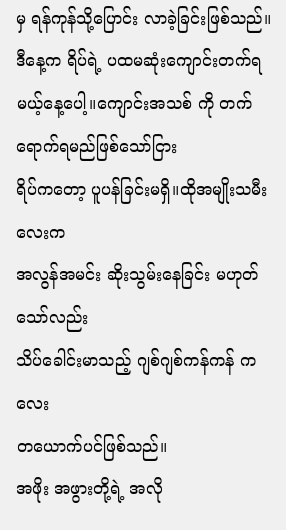မှ ရန်ကုန်သို့ပြောင်း လာခဲ့ခြင်းဖြစ်သည်။
ဒီနေ့က ရိပ်ရဲ့ ပထမဆုံးကျောင်းတက်ရမယ့်နေ့ပေါ့။ကျောင်းအသစ် ကို တက်ရောက်ရမည်ဖြစ်သော်ငြား
ရိပ်ကတော့ ပူပန်ခြင်းမရှိ။ထိုအမျိုးသမီးလေးက
အလွန်အမင်း ဆိုးသွမ်းနေခြင်း မဟုတ်သော်လည်း
သိပ်ခေါင်းမာသည့် ဂျစ်ဂျစ်ကန်ကန် ကလေး
တယောက်ပင်ဖြစ်သည်။
အဖိုး အဖွားတို့ရဲ့ အလို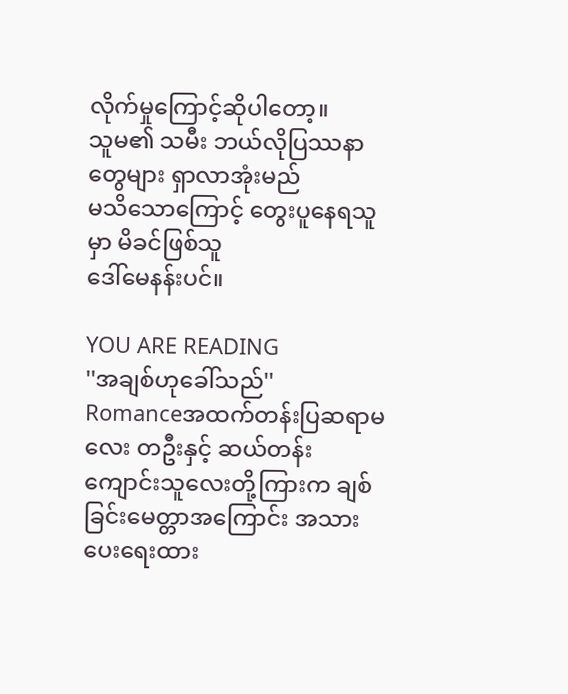လိုက်မှုကြောင့်ဆိုပါတော့။
သူမ၏ သမီး ဘယ်လိုပြဿနာတွေများ ရှာလာအုံးမည်
မသိသောကြောင့် တွေးပူနေရသူမှာ မိခင်ဖြစ်သူ
ဒေါ်မေနန်းပင်။

YOU ARE READING
''အချစ်ဟုခေါ်သည်''
Romanceအထက်တန်းပြဆရာမလေး တဦးနှင့် ဆယ်တန်းကျောင်းသူလေးတို့ကြားက ချစ်ခြင်းမေတ္တာအကြောင်း အသားပေးရေးထား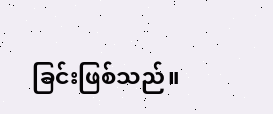ခြင်းဖြစ်သည်။